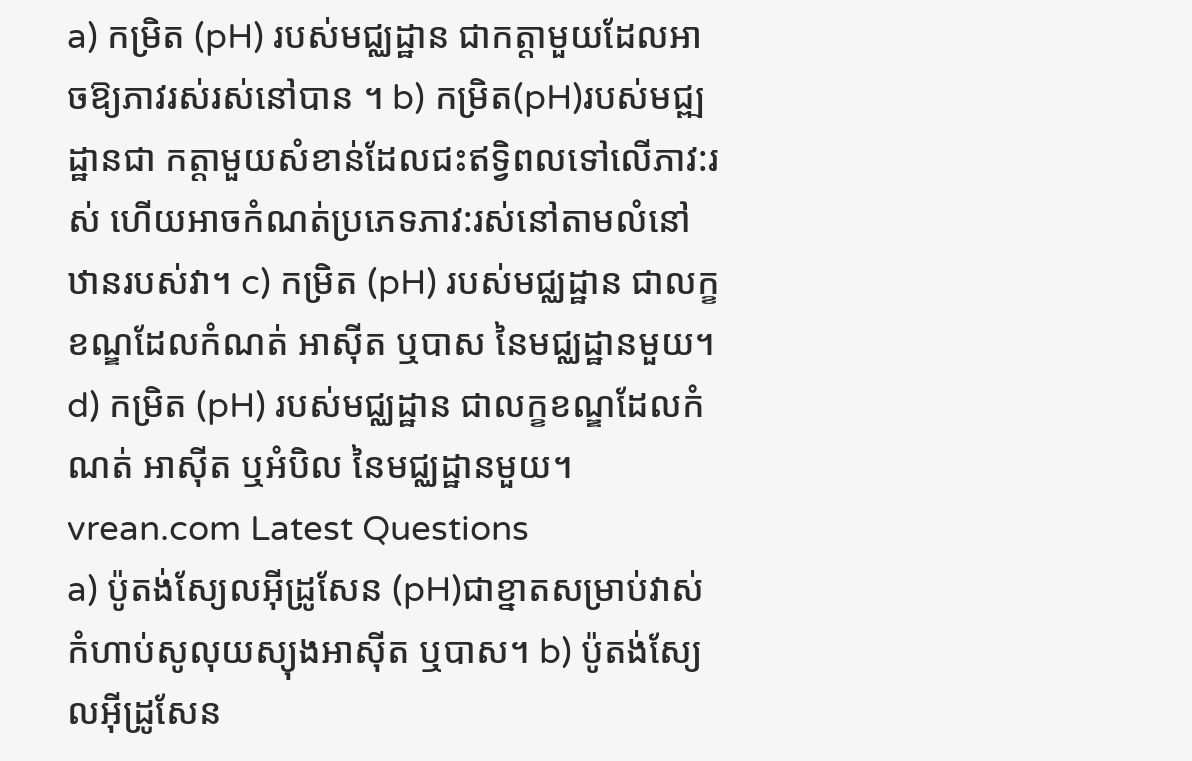a) កម្រិត (pH) របស់មជ្ឈដ្ឋាន ជាកត្តាមួយដែលអាចឱ្យភាវរស់រស់នៅបាន ។ b) កម្រិត(pH)របស់មជ្ឍដ្ឋានជា កត្តាមួយសំខាន់ដែលជះឥទ្វិពលទៅលើភាវ:រស់ ហើយអាចកំណត់ប្រភេទភាវ:រស់នៅតាមលំនៅឋានរបស់វា។ c) កម្រិត (pH) របស់មជ្ឈដ្ឋាន ជាលក្ខខណ្ឌដែលកំណត់ អាស៊ីត ឬបាស នៃមជ្ឈដ្ឋានមួយ។ d) កម្រិត (pH) របស់មជ្ឈដ្ឋាន ជាលក្ខខណ្ឌដែលកំណត់ អាស៊ីត ឬអំបិល នៃមជ្ឈដ្ឋានមួយ។
vrean.com Latest Questions
a) ប៉ូតង់ស្យែលអ៊ីដ្រូសែន (pH)ជាខ្នាតសម្រាប់វាស់កំហាប់សូលុយស្យុងអាស៊ីត ឬបាស។ b) ប៉ូតង់ស្យែលអ៊ីដ្រូសែន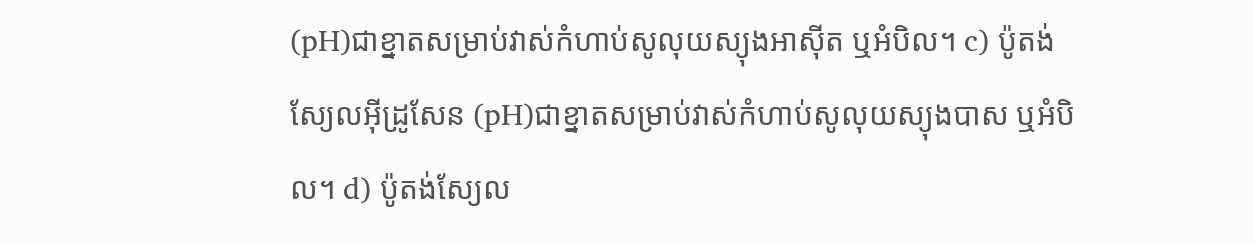(pH)ជាខ្នាតសម្រាប់វាស់កំហាប់សូលុយស្យុងអាស៊ីត ឬអំបិល។ c) ប៉ូតង់ស្យែលអ៊ីដ្រូសែន (pH)ជាខ្នាតសម្រាប់វាស់កំហាប់សូលុយស្យុងបាស ឬអំបិល។ d) ប៉ូតង់ស្យែល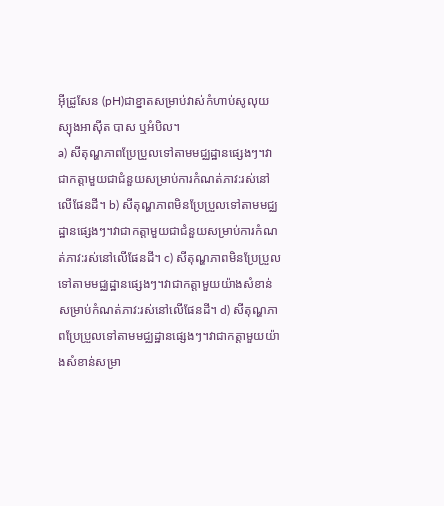អ៊ីដ្រូសែន (pH)ជាខ្នាតសម្រាប់វាស់កំហាប់សូលុយស្យុងអាស៊ីត បាស ឬអំបិល។
a) សីតុណ្ហភាពប្រែប្រួលទៅតាមមជ្ឈដ្ឋានផ្សេងៗ។វាជាកត្តាមួយជាជំនួយសម្រាប់ការកំណត់ភាវ:រស់នៅលើផែនដី។ b) សីតុណ្ហភាពមិនប្រែប្រួលទៅតាមមជ្ឈដ្ឋានផ្សេងៗ។វាជាកត្តាមួយជាជំនួយសម្រាប់ការកំណត់ភាវ:រស់នៅលើផែនដី។ c) សីតុណ្ហភាពមិនប្រែប្រួលទៅតាមមជ្ឈដ្ឋានផ្សេងៗ។វាជាកត្តាមួយយ៉ាងសំខាន់សម្រាប់កំណត់ភាវ:រស់នៅលើផែនដី។ d) សីតុណ្ហភាពប្រែប្រួលទៅតាមមជ្ឈដ្ឋានផ្សេងៗ។វាជាកត្តាមួយយ៉ាងសំខាន់សម្រា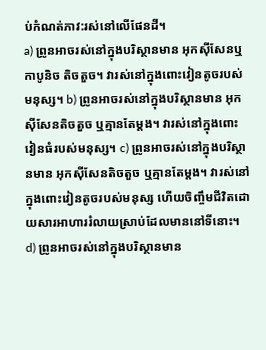ប់កំណត់ភាវ:រស់នៅលើផែនដី។
a) ព្រូនអាចរស់នៅក្នុងបរិស្ថានមាន អុកស៊ីសែនឬ កាបូនិច តិចតួច។ វារស់នៅក្នុងពោះវៀនតូចរបស់មនុស្ស។ b) ព្រូនអាចរស់នៅក្នុងបរិស្ថានមាន អុកស៊ីសែនតិចតួច ឬគ្មានតែម្តង។ វារស់នៅក្នុងពោះវៀនធំរបស់មនុស្ស។ c) ព្រូនអាចរស់នៅក្នុងបរិស្ថានមាន អុកស៊ីសែនតិចតួច ឬគ្មានតែម្ដង។ វារស់នៅក្នុងពោះវៀនតូចរបស់មនុស្ស ហើយចិញ្ចឹមជីវិតដោយសារអាហាររំលាយស្រាប់ដែលមាននៅទីនោះ។ d) ព្រូនអាចរស់នៅក្នុងបរិស្ថានមាន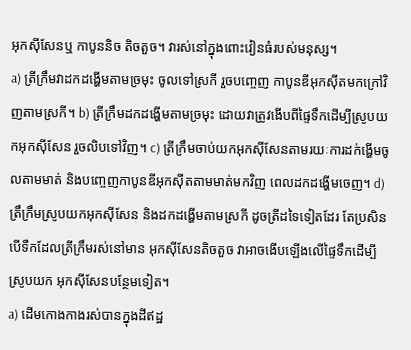អុកស៊ីសែនឬ កាបូននិច តិចតួច។ វារស់នៅក្នុងពោះវៀនធំរបស់មនុស្ស។
a) ត្រីក្រឹមវាដកដង្ហើមតាមច្រមុះ ចូលទៅស្រកី រួចបញ្ចេញ កាបូនឌីអុកស៊ីតមកក្រៅវិញតាមស្រកី។ b) ត្រីក្រឹមដកដង្ហើមតាមច្រមុះ ដោយវាត្រូវងើបពីផ្ទៃទឹកដើម្បីស្រូបយកអុកស៊ីសែន រួចលិបទៅវិញ។ c) ត្រីក្រឹមចាប់យកអុកស៊ីសែនតាមរយៈការដក់ង្ហើមចូលតាមមាត់ និងបញ្ចេញកាបូនឌីអុកស៊ីតតាមមាត់មកវិញ ពេលដកដង្ហើមចេញ។ d) ត្រឹក្រឹមស្រូបយកអុកស៊ីសែន និងដកដង្ហើមតាមស្រកី ដូចត្រីដទៃទៀតដែរ តែប្រសិនបើទឺកដែលត្រីក្រឹមរស់នៅមាន អុកស៊ីសែនតិចតួច វាអាចងើបឡើងលើផ្ទៃទឹកដើម្បីស្រូបយក អុកស៊ីសែនបន្ថែមទៀត។
a) ដើមកោងកាងរស់បានក្នុងដីឥដ្ឋ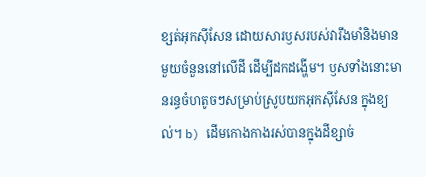ខ្សត់អុកស៊ីសែន ដោយសារឫសរបស់វារឹងមាំនិងមានមួយចំនួននៅលើដី ដើម្បីដកដង្ហើម។ ឫសទាំងនោះមានរន្ធចំហតូចៗសម្រាប់ស្រូបយកអុកស៊ីសែន ក្នុងខ្យល់។ b) ដើមកោងកាងរស់បានក្នុងដីខ្សាច់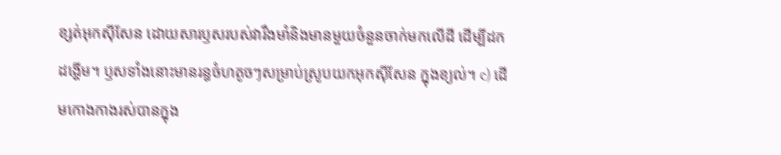ខ្សត់អុកស៊ីសែន ដោយសារឫសរបស់វារឹងមាំនិងមានមួយចំនួនចាក់មកលើដី ដើម្បីដកដង្ហើម។ ឫសទាំងនោះមានរន្ធចំហតូចៗសម្រាប់ស្រូបយកអុកស៊ីសែន ក្នុងខ្យល់។ c) ដើមកោងកាងរស់បានក្នុង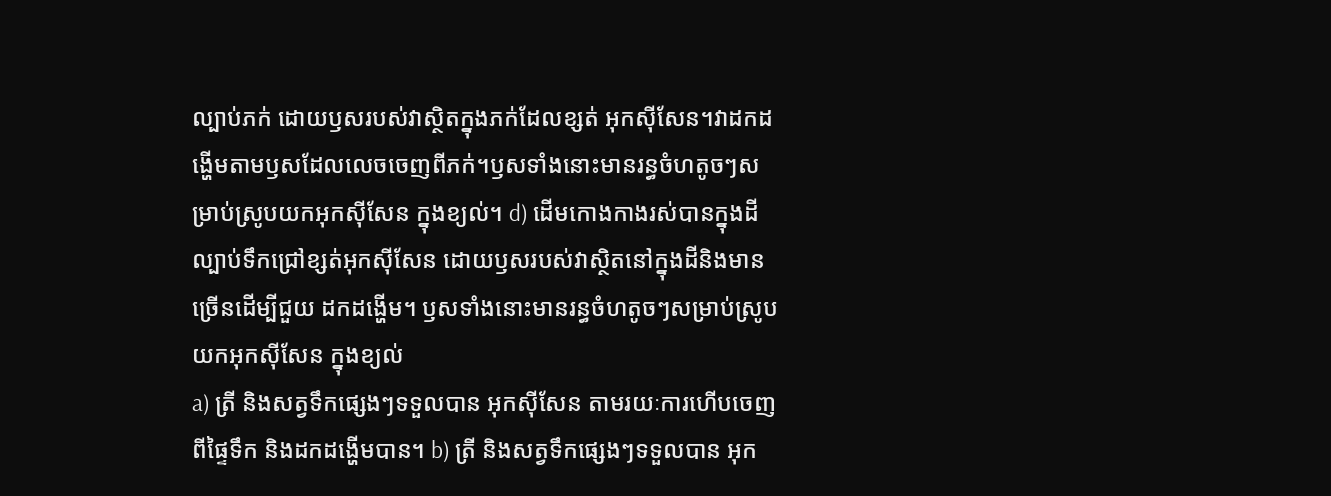ល្បាប់ភក់ ដោយឫសរបស់វាស្ថិតក្នុងភក់ដែលខ្សត់ អុកស៊ីសែន។វាដកដង្ហើមតាមឫសដែលលេចចេញពីភក់។ឫសទាំងនោះមានរន្ធចំហតូចៗសម្រាប់ស្រូបយកអុកស៊ីសែន ក្នុងខ្យល់។ d) ដើមកោងកាងរស់បានក្នុងដីល្បាប់ទឹកជ្រៅខ្សត់អុកស៊ីសែន ដោយឫសរបស់វាស្ថិតនៅក្នុងដីនិងមានច្រើនដើម្បីជួយ ដកដង្ហើម។ ឫសទាំងនោះមានរន្ធចំហតូចៗសម្រាប់ស្រូបយកអុកស៊ីសែន ក្នុងខ្យល់
a) ត្រី និងសត្វទឹកផ្សេងៗទទួលបាន អុកស៊ីសែន តាមរយៈការហើបចេញពីផ្ទៃទឹក និងដកដង្ហើមបាន។ b) ត្រី និងសត្វទឹកផ្សេងៗទទួលបាន អុក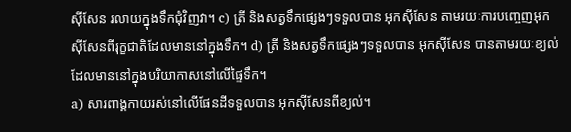ស៊ីសែន រលាយក្នុងទឹកជុំវិញវា។ c) ត្រី និងសត្វទឹកផ្សេងៗទទួលបាន អុកស៊ីសែន តាមរយៈការបញ្ចេញអុកស៊ីសែនពីរុក្ខជាតិដែលមាននៅក្នុងទឹក។ d) ត្រី និងសត្វទឹកផ្សេងៗទទួលបាន អុកស៊ីសែន បានតាមរយៈខ្យល់ដែលមាននៅក្នុងបរិយាកាសនៅលើផ្ទៃទឹក។
a) សារពាង្គកាយរស់នៅលើផែនដីទទួលបាន អុកស៊ីសែនពីខ្យល់។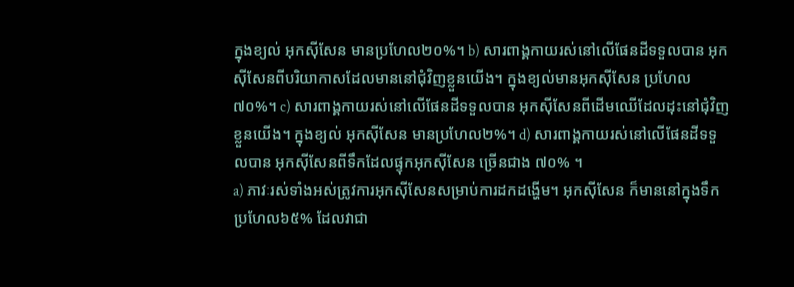ក្នុងខ្យល់ អុកស៊ីសែន មានប្រហែល២០%។ b) សារពាង្គកាយរស់នៅលើផែនដីទទួលបាន អុកស៊ីសែនពីបរិយាកាសដែលមាននៅជុំវិញខ្លួនយើង។ ក្នុងខ្យល់មានអុកស៊ីសែន ប្រហែល៧០%។ c) សារពាង្គកាយរស់នៅលើផែនដីទទួលបាន អុកស៊ីសែនពីដើមឈើដែលដុះនៅជុំវិញខ្លួនយើង។ ក្នុងខ្យល់ អុកស៊ីសែន មានប្រហែល២%។ d) សារពាង្គកាយរស់នៅលើផែនដីទទួលបាន អុកស៊ីសែនពីទឹកដែលផ្ទុកអុកស៊ីសែន ច្រើនជាង ៧០% ។
a) ភាវៈរស់ទាំងអស់ត្រូវការអុកស៊ីសែនសម្រាប់ការដកដង្ហើម។ អុកស៊ីសែន ក៏មាននៅក្នុងទឹកប្រហែល៦៥% ដែលវាជា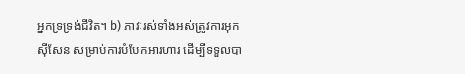អ្នកទ្រទ្រង់ជីវិត។ b) ភាវៈរស់ទាំងអស់ត្រូវការអុកស៊ីសែន សម្រាប់ការបំបែកអារហារ ដើម្បីទទួលបា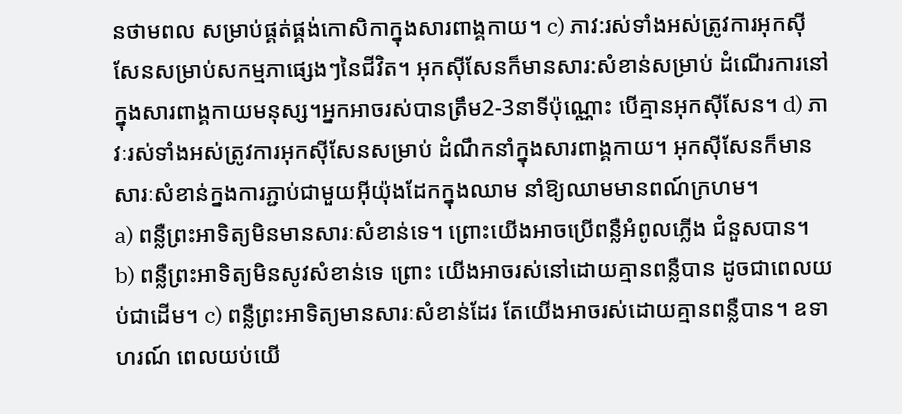នថាមពល សម្រាប់ផ្គត់ផ្គង់កោសិកាក្នុងសារពាង្គកាយ។ c) ភាវ:រស់ទាំងអស់ត្រូវការអុកស៊ីសែនសម្រាប់សកម្មភាផ្សេងៗនៃជីវិត។ អុកស៊ីសែនក៏មានសារ:សំខាន់សម្រាប់ ដំណើរការនៅក្នុងសារពាង្គកាយមនុស្ស។អ្នកអាចរស់បានត្រឹម2-3នាទីប៉ុណ្ណោះ បើគ្មានអុកស៊ីសែន។ d) ភាវៈរស់ទាំងអស់ត្រូវការអុកស៊ីសែនសម្រាប់ ដំណឹកនាំក្នុងសារពាង្គកាយ។ អុកស៊ីសែនក៏មានសារៈសំខាន់ក្នងការភ្ជាប់ជាមួយអុីយ៉ុងដែកក្នុងឈាម នាំឱ្យឈាមមានពណ៍ក្រហម។
a) ពន្លឺព្រះអាទិត្យមិនមានសារៈសំខាន់ទេ។ ព្រោះយើងអាចប្រើពន្លឺអំពូលភ្លើង ជំនួសបាន។ b) ពន្លឺព្រះអាទិត្យមិនសូវសំខាន់ទេ ព្រោះ យើងអាចរស់នៅដោយគ្មានពន្លឺបាន ដូចជាពេលយប់ជាដើម។ c) ពន្លឺព្រះអាទិត្យមានសារៈសំខាន់ដែរ តែយើងអាចរស់ដោយគ្មានពន្លឺបាន។ ឧទាហរណ៍ ពេលយប់យើ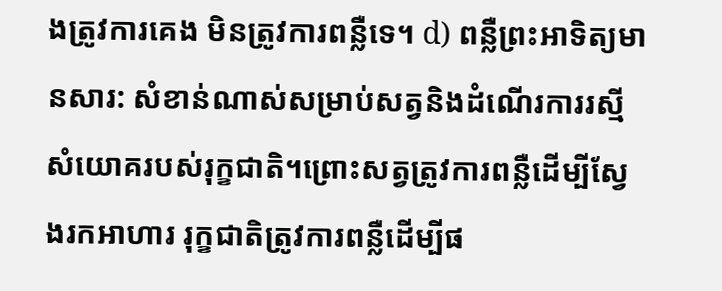ងត្រូវការគេង មិនត្រូវការពន្លឺទេ។ d) ពន្លឺព្រះអាទិត្យមានសារ: សំខាន់ណាស់សម្រាប់សត្វនិងដំណើរការរស្មីសំយោគរបស់រុក្ខជាតិ។ព្រោះសត្វត្រូវការពន្លឺដើម្បីស្វែងរកអាហារ រុក្ខជាតិត្រូវការពន្លឺដើម្បីផ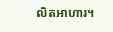លិតអាហារ។